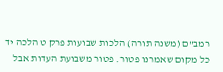רמב"ם (משנה תורה) הלכות שבועות פרק ט הלכה יד
כל מקום שאמרנו פטור. פטור משבועת העדות אבל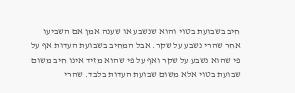חיב בשבועת בטוי והוא שנשבע או שענה אמן אם השביעו אחר שהרי נשבע על שקר. אבל המחיב בשבועת העדות אף על פי שהוא נשבע על שקר ואף על פי שהוא מזיד אינו חיב משום שבועת בטוי אלא משום שבועת העדות בלבד. שהרי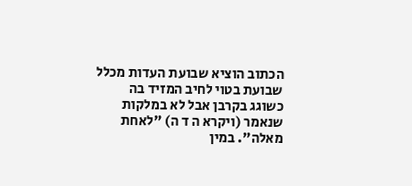הכתוב הוציא שבועת העדות מכלל שבועת בטוי לחיב המזיד בה כשוגג בקרבן אבל לא במלקות שנאמר (ויקרא ה ד ה) "לאחת מאלה". במין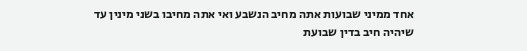אחד ממיני שבועות אתה מחיב הנשבע ואי אתה מחיבו בשני מינין עד שיהיה חיב בדין שבועת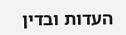העדות ובדין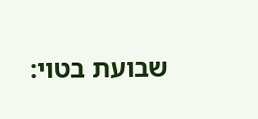שבועת בטוי: